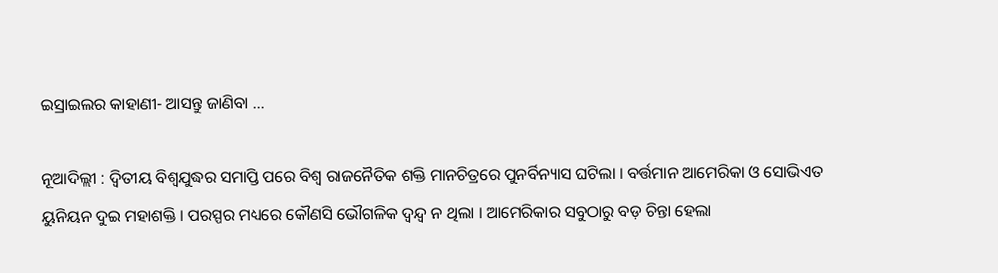ଇସ୍ରାଇଲର କାହାଣୀ- ଆସନ୍ତୁ ଜାଣିବା …

ନୂଆଦିଲ୍ଲୀ : ଦ୍ଵିତୀୟ ବିଶ୍ୱଯୁଦ୍ଧର ସମାପ୍ତି ପରେ ବିଶ୍ଵ ରାଜନୈତିକ ଶକ୍ତି ମାନଚିତ୍ରରେ ପୁନର୍ବିନ୍ୟାସ ଘଟିଲା । ବର୍ତ୍ତମାନ ଆମେରିକା ଓ ସୋଭିଏତ ୟୁନିୟନ ଦୁଇ ମହାଶକ୍ତି । ପରସ୍ପର ମଧ୍ୟରେ କୌଣସି ଭୌଗଳିକ ଦ୍ୱନ୍ଦ୍ୱ ନ ଥିଲା । ଆମେରିକାର ସବୁଠାରୁ ବଡ଼ ଚିନ୍ତା ହେଲା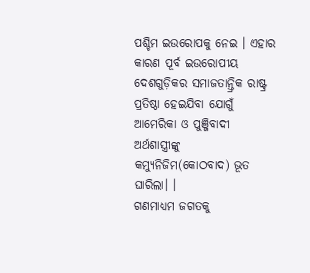ପଶ୍ଚିମ ଇଉରୋପକୁ ନେଇ । ଏହାର କାରଣ ପୂର୍ବ ଇଉରୋପୀୟ ଦେଶଗୁଡ଼ିକର ସମାଜତାନ୍ତ୍ରିକ ରାଷ୍ଟ୍ର ପ୍ରତିଷ୍ଠା ହେଇଯିବା ଯୋଗୁଁ ଆମେରିକା ଓ ପୁଞ୍ଜିବାଦୀ ଅର୍ଥଶାସ୍ତ୍ରୀଙ୍କୁ କମ୍ୟୁନିଜିମ(କୋଠବାଦ) ଭୂତ ଘାରିଲା। ।
ଗଣମାଧ୍ୟମ ଜଗତକୁ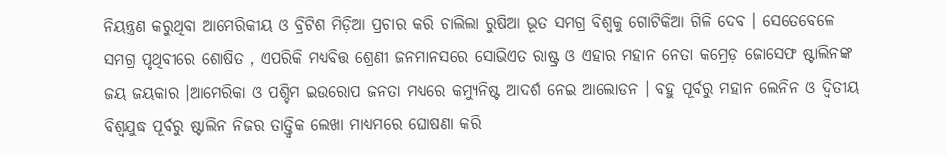ନିୟନ୍ତ୍ରଣ କରୁଥିବା ଆମେରିକୀୟ ଓ ବ୍ରିଟିଶ ମିଡ଼ିଆ ପ୍ରଚାର କରି ଚାଲିଲା ରୁଷିଆ ଭୂତ ସମଗ୍ର ବିଶ୍ୱକୁ ଗୋଟିକିଆ ଗିଳି ଦେବ । ସେତେବେଳେ ସମଗ୍ର ପୃଥିବୀରେ ଶୋଷିତ , ଏପରିକି ମଧ୍ୟବିତ୍ତ ଶ୍ରେଣୀ ଜନମାନସରେ ସୋଭିଏତ ରାଷ୍ଟ୍ର ଓ ଏହାର ମହାନ ନେତା କମ୍ରେଡ଼ ଜୋସେଫ ଷ୍ଟାଲିନଙ୍କ ଜୟ ଜୟକାର ।ଆମେରିକା ଓ ପଶ୍ଚିମ ଇଉରୋପ ଜନତା ମଧ୍ୟରେ କମ୍ୟୁନିଷ୍ଟ ଆଦର୍ଶ ନେଇ ଆଲୋଡନ । ବହୁ ପୂର୍ବରୁ ମହାନ ଲେନିନ ଓ ଦ୍ଵିତୀୟ ବିଶ୍ୱଯୁଦ୍ଧ ପୂର୍ବରୁ ଷ୍ଟାଲିନ ନିଜର ତାତ୍ତ୍ୱିକ ଲେଖା ମାଧ୍ୟମରେ ଘୋଷଣା କରି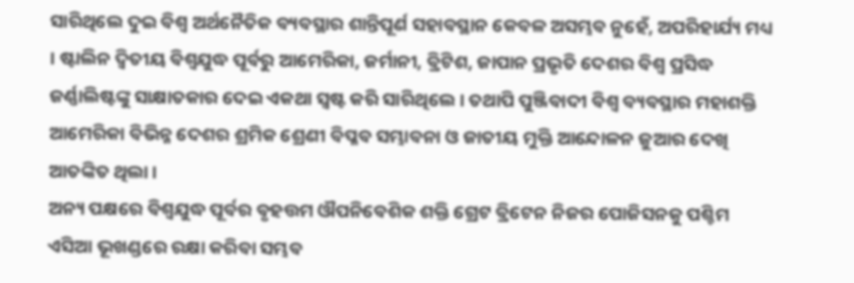ସାରିଥିଲେ ଦୁଇ ବିଶ୍ୱ ଅର୍ଥନୈତିକ ବ୍ୟବସ୍ଥାର ଶାନ୍ତିପୂର୍ଣ ସହାବସ୍ଥାନ କେବଳ ଅସମ୍ଭବ ନୁହେଁ, ଅପରିହାର୍ଯ୍ୟ ମଧ୍ୟ । ଷ୍ଟାଲିନ ଦ୍ଵିତୀୟ ବିଶ୍ୱଯୁଦ୍ଧ ପୂର୍ବରୁ ଆମେରିକା, ଜର୍ମାନୀ, ବ୍ରିଟିଶ, ଜାପାନ ପ୍ରଭୃତି ଦେଶର ବିଶ୍ୱ ପ୍ରସିଦ୍ଧ ଜର୍ଣ୍ଣାଲିଷ୍ଟଙ୍କୁ ସାକ୍ଷାତକାର ଦେଇ ଏକଥା ସ୍ୱଷ୍ଟ କରି ସାରିଥିଲେ । ତଥାପି ପୁଞ୍ଜିବାଦୀ ବିଶ୍ୱ ବ୍ୟବସ୍ଥାର ମହାଶକ୍ତି ଆମେରିକା ବିଭିନ୍ନ ଦେଶର ଶ୍ରମିକ ଶ୍ରେଣୀ ବିପ୍ଳବ ସମ୍ଭାବନା ଓ ଜାତୀୟ ମୁକ୍ତି ଆନ୍ଦୋଳନ ଜୁଆର ଦେଖି ଆତଙ୍କିତ ଥିଲା ।
ଅନ୍ୟ ପକ୍ଷରେ ବିଶ୍ଵଯୁଦ୍ଧ ପୂର୍ବର ବୃହତ୍ତମ ଔପନିବେଶିକ ଶକ୍ତି ଗ୍ରେଟ ବ୍ରିଟେନ ନିଜର ପୋଜିସନକୁ ପଶ୍ଚିମ ଏସିଆ ଭୂଖଣ୍ଡରେ ରକ୍ଷା କରିବା ସମ୍ଭବ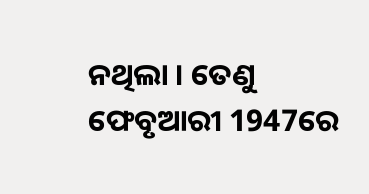ନଥିଲା । ତେଣୁ ଫେବୃଆରୀ 1947ରେ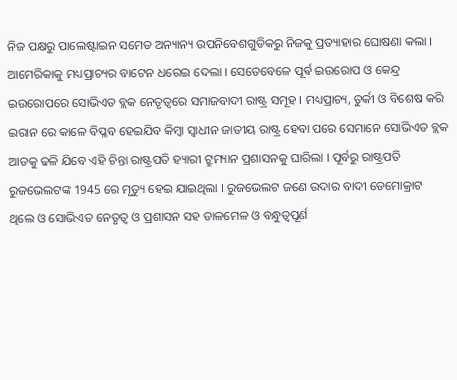ନିଜ ପକ୍ଷରୁ ପାଲେଷ୍ଟାଇନ ସମେତ ଅନ୍ୟାନ୍ୟ ଉପନିବେଶଗୁଡିକରୁ ନିଜକୁ ପ୍ରତ୍ୟାହାର ଘୋଷଣା କଲା । ଆମେରିକାକୁ ମଧ୍ୟପ୍ରାଚ୍ୟର ବାଟେନ ଧରେଇ ଦେଲା । ସେତେବେଳେ ପୂର୍ଵ ଇଉରୋପ ଓ କେନ୍ଦ୍ର ଇଉରୋପରେ ସୋଭିଏତ ବ୍ଲକ ନେତୃତ୍ୱରେ ସମାଜବାଦୀ ରାଷ୍ଟ୍ର ସମୂହ । ମଧ୍ୟପ୍ରାଚ୍ୟ, ତୁର୍କୀ ଓ ବିଶେଷ କରି ଇରାନ ରେ କାଳେ ବିପ୍ଳବ ହେଇଯିବ କିମ୍ବା ସ୍ୱାଧୀନ ଜାତୀୟ ରାଷ୍ଟ୍ର ହେବା ପରେ ସେମାନେ ସୋଭିଏତ ବ୍ଲକ ଆଡକୁ ଢଳି ଯିବେ ଏହି ଚିନ୍ତା ରାଷ୍ଟ୍ରପତି ହ୍ୟାରୀ ଟ୍ରୁମ୍ୟାନ ପ୍ରଶାସନକୁ ଘାରିଲା । ପୂର୍ବରୁ ରାଷ୍ଟ୍ରପତି ରୁଜଭେଲଟଙ୍କ 1945 ରେ ମୃତ୍ୟୁ ହେଇ ଯାଇଥିଲା । ରୁଜଭେଲଟ ଜଣେ ଉଦାର ବାଦୀ ଡେମୋକ୍ରାଟ ଥିଲେ ଓ ସୋଭିଏତ ନେତୃତ୍ୱ ଓ ପ୍ରଶାସନ ସହ ତାଳମେଳ ଓ ବନ୍ଧୁତ୍ବପୂର୍ଣ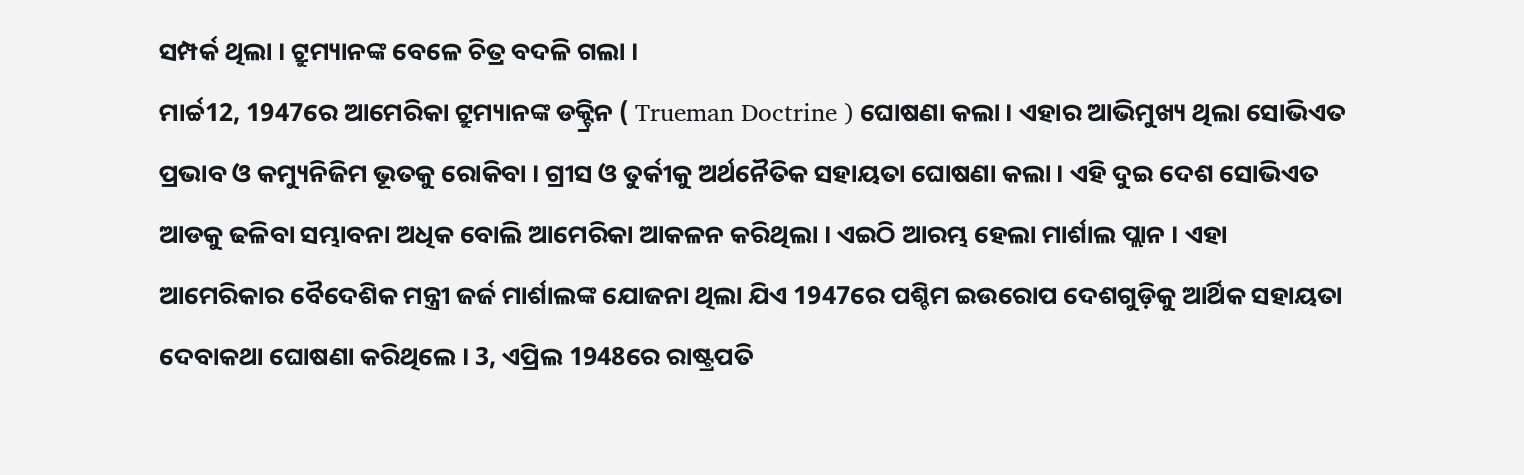ସମ୍ପର୍କ ଥିଲା । ଟ୍ରୁମ୍ୟାନଙ୍କ ବେଳେ ଚିତ୍ର ବଦଳି ଗଲା ।
ମାର୍ଚ୍ଚ12, 1947ରେ ଆମେରିକା ଟ୍ରୁମ୍ୟାନଙ୍କ ଡକ୍ଟ୍ରିନ ( Trueman Doctrine ) ଘୋଷଣା କଲା । ଏହାର ଆଭିମୁଖ୍ୟ ଥିଲା ସୋଭିଏତ ପ୍ରଭାବ ଓ କମ୍ୟୁନିଜିମ ଭୂତକୁ ରୋକିବା । ଗ୍ରୀସ ଓ ତୁର୍କୀକୁ ଅର୍ଥନୈତିକ ସହାୟତା ଘୋଷଣା କଲା । ଏହି ଦୁଇ ଦେଶ ସୋଭିଏତ ଆଡକୁ ଢଳିବା ସମ୍ଭାବନା ଅଧିକ ବୋଲି ଆମେରିକା ଆକଳନ କରିଥିଲା । ଏଇଠି ଆରମ୍ଭ ହେଲା ମାର୍ଶାଲ ପ୍ଲାନ । ଏହା ଆମେରିକାର ବୈଦେଶିକ ମନ୍ତ୍ରୀ ଜର୍ଜ ମାର୍ଶାଲଙ୍କ ଯୋଜନା ଥିଲା ଯିଏ 1947ରେ ପଶ୍ଚିମ ଇଉରୋପ ଦେଶଗୁଡ଼ିକୁ ଆର୍ଥିକ ସହାୟତା ଦେବାକଥା ଘୋଷଣା କରିଥିଲେ । 3, ଏପ୍ରିଲ 1948ରେ ରାଷ୍ଟ୍ରପତି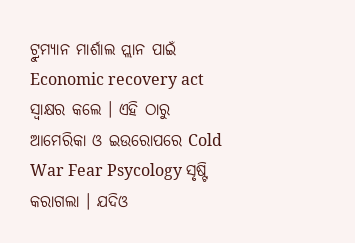ଟ୍ରୁମ୍ୟାନ ମାର୍ଶାଲ ପ୍ଲାନ ପାଇଁ Economic recovery act ସ୍ବାକ୍ଷର କଲେ । ଏହି ଠାରୁ ଆମେରିକା ଓ ଇଉରୋପରେ Cold War Fear Psycology ସୃଷ୍ଟି କରାଗଲା । ଯଦିଓ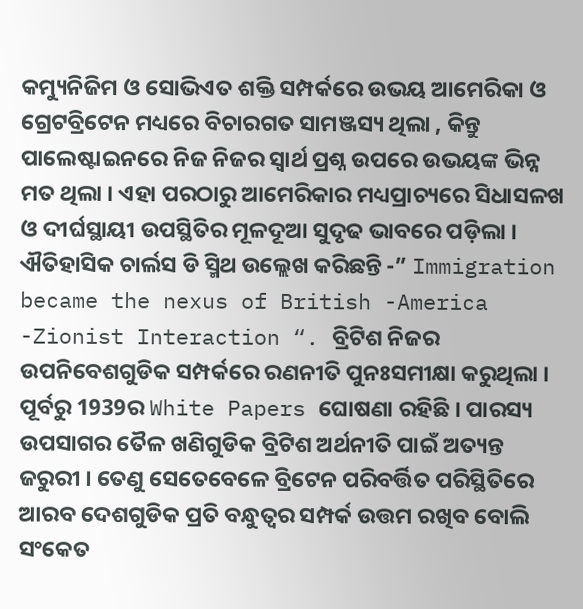କମ୍ୟୁନିଜିମ ଓ ସୋଭିଏତ ଶକ୍ତି ସମ୍ପର୍କରେ ଉଭୟ ଆମେରିକା ଓ ଗ୍ରେଟବ୍ରିଟେନ ମଧ୍ୟରେ ବିଚାରଗତ ସାମଞ୍ଜସ୍ୟ ଥିଲା , କିନ୍ତୁ ପାଲେଷ୍ଟାଇନରେ ନିଜ ନିଜର ସ୍ୱାର୍ଥ ପ୍ରଶ୍ନ ଉପରେ ଉଭୟଙ୍କ ଭିନ୍ନ ମତ ଥିଲା । ଏହା ପରଠାରୁ ଆମେରିକାର ମଧ୍ୟପ୍ରାଚ୍ୟରେ ସିଧାସଳଖ ଓ ଦୀର୍ଘସ୍ଥାୟୀ ଉପସ୍ଥିତିର ମୂଳଦୂଆ ସୁଦୃଢ ଭାବରେ ପଡ଼ିଲା ।
ଐତିହାସିକ ଚାର୍ଲସ ଡି ସ୍ମିଥ ଉଲ୍ଲେଖ କରିଛନ୍ତି -” Immigration became the nexus of British -America -Zionist Interaction “. ବ୍ରିଟିଶ ନିଜର ଉପନିବେଶଗୁଡିକ ସମ୍ପର୍କରେ ରଣନୀତି ପୁନଃସମୀକ୍ଷା କରୁଥିଲା । ପୂର୍ବରୁ 1939ର White Papers ଘୋଷଣା ରହିଛି । ପାରସ୍ୟ ଉପସାଗର ତୈଳ ଖଣିଗୁଡିକ ବ୍ରିଟିଶ ଅର୍ଥନୀତି ପାଇଁ ଅତ୍ୟନ୍ତ ଜରୁରୀ । ତେଣୁ ସେତେବେଳେ ବ୍ରିଟେନ ପରିବର୍ତ୍ତିତ ପରିସ୍ଥିତିରେ ଆରବ ଦେଶଗୁଡିକ ପ୍ରତି ବନ୍ଧୁତ୍ବର ସମ୍ପର୍କ ଉତ୍ତମ ରଖିବ ବୋଲି ସଂକେତ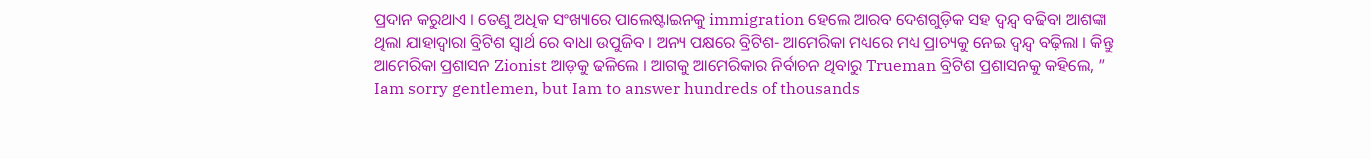ପ୍ରଦାନ କରୁଥାଏ । ତେଣୁ ଅଧିକ ସଂଖ୍ୟାରେ ପାଲେଷ୍ଟାଇନକୁ immigration ହେଲେ ଆରବ ଦେଶଗୁଡ଼ିକ ସହ ଦ୍ବନ୍ଦ୍ୱ ବଢିବା ଆଶଙ୍କା ଥିଲା ଯାହାଦ୍ୱାରା ବ୍ରିଟିଶ ସ୍ୱାର୍ଥ ରେ ବାଧା ଉପୁଜିବ । ଅନ୍ୟ ପକ୍ଷରେ ବ୍ରିଟିଶ- ଆମେରିକା ମଧ୍ୟରେ ମଧ୍ୟ ପ୍ରାଚ୍ୟକୁ ନେଇ ଦ୍ବନ୍ଦ୍ୱ ବଢ଼ିଲା । କିନ୍ତୁ ଆମେରିକା ପ୍ରଶାସନ Zionist ଆଡ଼କୁ ଢଳିଲେ । ଆଗକୁ ଆମେରିକାର ନିର୍ବାଚନ ଥିବାରୁ Trueman ବ୍ରିଟିଶ ପ୍ରଶାସନକୁ କହିଲେ, ” Iam sorry gentlemen, but Iam to answer hundreds of thousands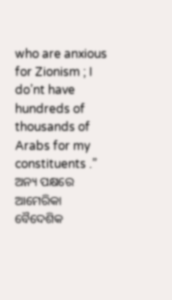who are anxious for Zionism ; I do’nt have hundreds of thousands of Arabs for my constituents .” ଅନ୍ୟ ପକ୍ଷରେ ଆମେରିକା ବୈଦେଶିକ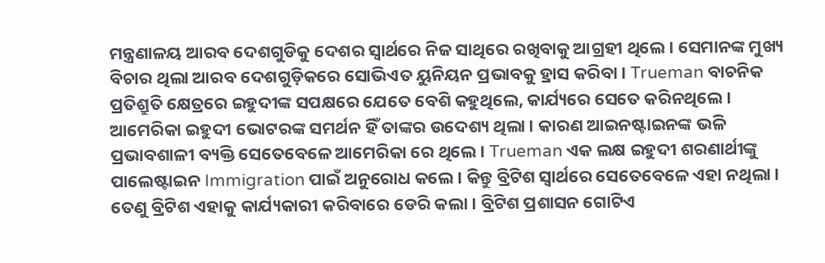ମନ୍ତ୍ରଣାଳୟ ଆରବ ଦେଶଗୁଡିକୁ ଦେଶର ସ୍ୱାର୍ଥରେ ନିଜ ସାଥିରେ ରଖିବାକୁ ଆଗ୍ରହୀ ଥିଲେ । ସେମାନଙ୍କ ମୁଖ୍ୟ ବିଚାର ଥିଲା ଆରବ ଦେଶଗୁଡ଼ିକରେ ସୋଭିଏତ ୟୁନିୟନ ପ୍ରଭାବକୁ ହ୍ରାସ କରିବା । Trueman ବାଚନିକ ପ୍ରତିଶ୍ରୁତି କ୍ଷେତ୍ରରେ ଇହୁଦୀଙ୍କ ସପକ୍ଷରେ ଯେତେ ବେଶି କହୁଥିଲେ, କାର୍ଯ୍ୟରେ ସେତେ କରିନଥିଲେ । ଆମେରିକା ଇହୁଦୀ ଭୋଟରଙ୍କ ସମର୍ଥନ ହିଁ ତାଙ୍କର ଉଦେଶ୍ୟ ଥିଲା । କାରଣ ଆଇନଷ୍ଟାଇନଙ୍କ ଭଳି ପ୍ରଭାବଶାଳୀ ବ୍ୟକ୍ତି ସେତେବେଳେ ଆମେରିକା ରେ ଥିଲେ । Trueman ଏକ ଲକ୍ଷ ଇହୁଦୀ ଶରଣାର୍ଥୀଙ୍କୁ ପାଲେଷ୍ଟାଇନ Immigration ପାଇଁ ଅନୁରୋଧ କଲେ । କିନ୍ତୁ ବ୍ରିଟିଶ ସ୍ୱାର୍ଥରେ ସେତେବେଳେ ଏହା ନଥିଲା । ତେଣୁ ବ୍ରିଟିଶ ଏହାକୁ କାର୍ଯ୍ୟକାରୀ କରିବାରେ ଡେରି କଲା । ବ୍ରିଟିଶ ପ୍ରଶାସନ ଗୋଟିଏ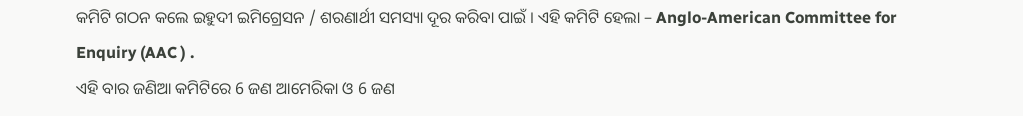କମିଟି ଗଠନ କଲେ ଇହୁଦୀ ଇମିଗ୍ରେସନ / ଶରଣାର୍ଥୀ ସମସ୍ୟା ଦୂର କରିବା ପାଇଁ । ଏହି କମିଟି ହେଲା – Anglo-American Committee for Enquiry (AAC ) .
ଏହି ବାର ଜଣିଆ କମିଟିରେ 6 ଜଣ ଆମେରିକା ଓ 6 ଜଣ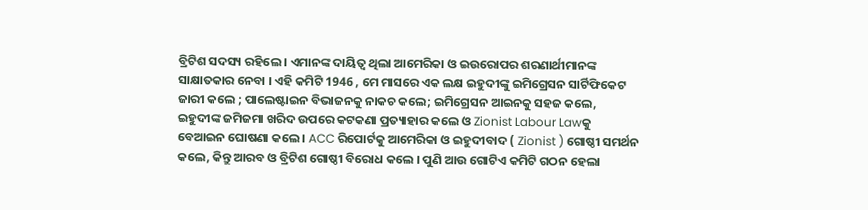ବ୍ରିଟିଶ ସଦସ୍ୟ ରହିଲେ । ଏମାନଙ୍କ ଦାୟିତ୍ୱ ଥିଲା ଆମେରିକା ଓ ଇଉରୋପର ଶରଣାର୍ଥୀମାନଙ୍କ ସାକ୍ଷାତକାର ନେବା । ଏହି କମିଟି 1946 , ମେ ମାସରେ ଏକ ଲକ୍ଷ ଇହୁଦୀଙ୍କୁ ଇମିଗ୍ରେସନ ସାର୍ଟିଫିକେଟ ଜାରୀ କଲେ ; ପାଲେଷ୍ଟାଇନ ବିଭାଜନକୁ ନାକଚ କଲେ; ଇମିଗ୍ରେସନ ଆଇନକୁ ସହଜ କଲେ, ଇହୁଦୀଙ୍କ ଜମିଜମା ଖରିଦ ଉପରେ କଟକଣା ପ୍ରତ୍ୟାହାର କଲେ ଓ Zionist Labour Lawକୁ ବେଆଇନ ଘୋଷଣା କଲେ । ACC ରିପୋର୍ଟକୁ ଆମେରିକା ଓ ଇହୁଦୀବାଦ ( Zionist ) ଗୋଷ୍ଠୀ ସମର୍ଥନ କଲେ, କିନ୍ତୁ ଆରବ ଓ ବ୍ରିଟିଶ ଗୋଷ୍ଠୀ ବିରୋଧ କଲେ । ପୁଣି ଆଉ ଗୋଟିଏ କମିଟି ଗଠନ ହେଲା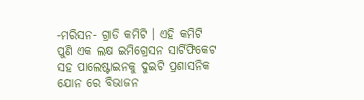-ମରିସନ- ଗ୍ରାଡି କମିଟି । ଏହି କମିଟି ପୁଣି ଏକ ଲକ୍ଷ ଇମିଗ୍ରେସନ ସାର୍ଟିଫିକେଟ ସହ ପାଲେଷ୍ଟାଇନକୁ ଦୁଇଟି ପ୍ରଶାସନିକ ଯୋନ ରେ ବିଭାଜନ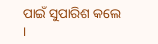ପାଇଁ ସୁପାରିଶ କଲେ ।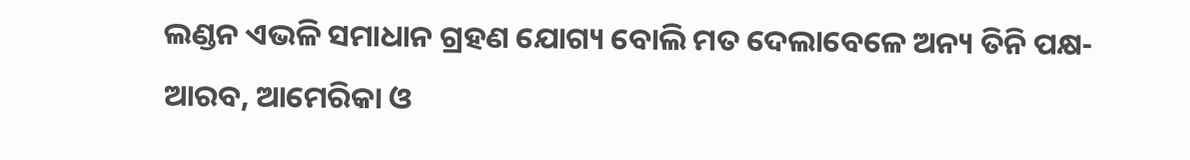ଲଣ୍ଡନ ଏଭଳି ସମାଧାନ ଗ୍ରହଣ ଯୋଗ୍ୟ ବୋଲି ମତ ଦେଲାବେଳେ ଅନ୍ୟ ତିନି ପକ୍ଷ- ଆରବ, ଆମେରିକା ଓ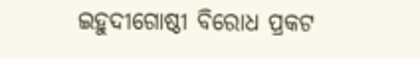ଇହୁଦୀଗୋଷ୍ଠୀ ବିରୋଧ ପ୍ରକଟ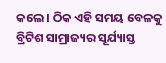କଲେ । ଠିକ ଏହି ସମୟ ବେଳକୁ ବ୍ରିଟିଶ ସାମ୍ରାଜ୍ୟର ସୂର୍ଯ୍ୟାସ୍ତ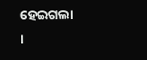ହେଇଗଲା ।